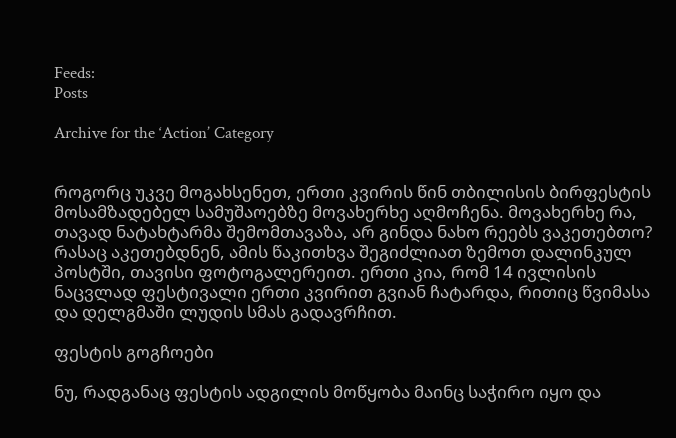Feeds:
Posts

Archive for the ‘Action’ Category


როგორც უკვე მოგახსენეთ, ერთი კვირის წინ თბილისის ბირფესტის მოსამზადებელ სამუშაოებზე მოვახერხე აღმოჩენა. მოვახერხე რა, თავად ნატახტარმა შემომთავაზა, არ გინდა ნახო რეებს ვაკეთებთო? რასაც აკეთებდნენ, ამის წაკითხვა შეგიძლიათ ზემოთ დალინკულ პოსტში, თავისი ფოტოგალერეით. ერთი კია, რომ 14 ივლისის ნაცვლად ფესტივალი ერთი კვირით გვიან ჩატარდა, რითიც წვიმასა და დელგმაში ლუდის სმას გადავრჩით.

ფესტის გოგჩოები

ნუ, რადგანაც ფესტის ადგილის მოწყობა მაინც საჭირო იყო და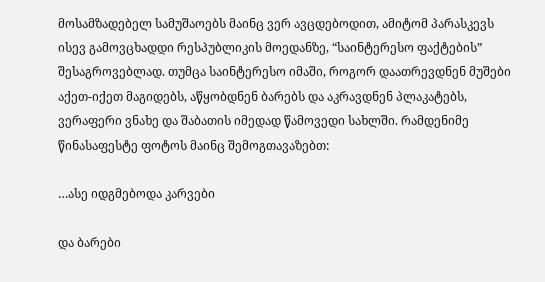მოსამზადებელ სამუშაოებს მაინც ვერ ავცდებოდით, ამიტომ პარასკევს ისევ გამოვცხადდი რესპუბლიკის მოედანზე, “საინტერესო ფაქტების” შესაგროვებლად. თუმცა საინტერესო იმაში, როგორ დაათრევდნენ მუშები აქეთ-იქეთ მაგიდებს, აწყობდნენ ბარებს და აკრავდნენ პლაკატებს, ვერაფერი ვნახე და შაბათის იმედად წამოვედი სახლში. რამდენიმე წინასაფესტე ფოტოს მაინც შემოგთავაზებთ:

…ასე იდგმებოდა კარვები

და ბარები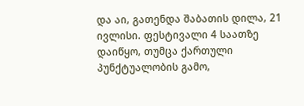და აი, გათენდა შაბათის დილა, 21 ივლისი. ფესტივალი 4 საათზე დაიწყო, თუმცა ქართული პუნქტუალობის გამო,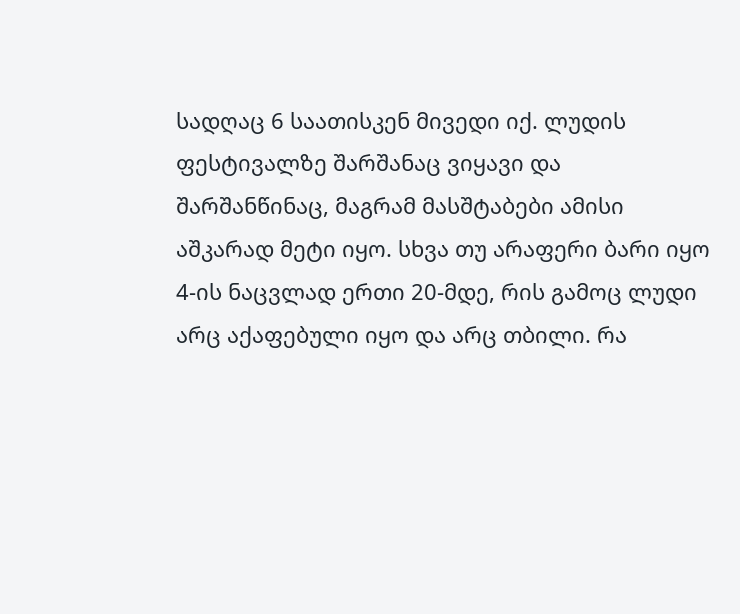სადღაც 6 საათისკენ მივედი იქ. ლუდის ფესტივალზე შარშანაც ვიყავი და შარშანწინაც, მაგრამ მასშტაბები ამისი აშკარად მეტი იყო. სხვა თუ არაფერი ბარი იყო 4-ის ნაცვლად ერთი 20-მდე, რის გამოც ლუდი არც აქაფებული იყო და არც თბილი. რა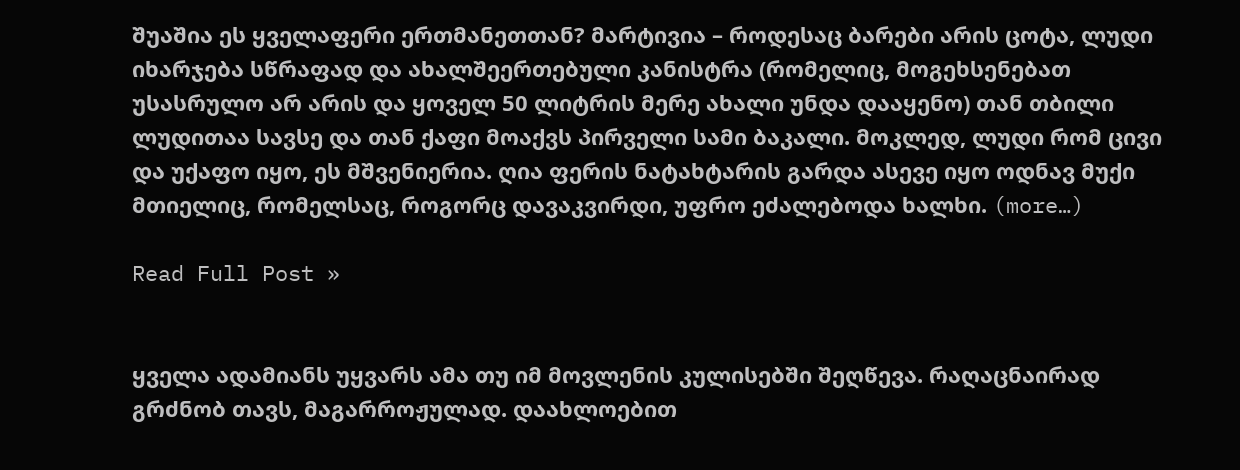შუაშია ეს ყველაფერი ერთმანეთთან? მარტივია – როდესაც ბარები არის ცოტა, ლუდი იხარჯება სწრაფად და ახალშეერთებული კანისტრა (რომელიც, მოგეხსენებათ უსასრულო არ არის და ყოველ 50 ლიტრის მერე ახალი უნდა დააყენო) თან თბილი ლუდითაა სავსე და თან ქაფი მოაქვს პირველი სამი ბაკალი. მოკლედ, ლუდი რომ ცივი და უქაფო იყო, ეს მშვენიერია. ღია ფერის ნატახტარის გარდა ასევე იყო ოდნავ მუქი მთიელიც, რომელსაც, როგორც დავაკვირდი, უფრო ეძალებოდა ხალხი. (more…)

Read Full Post »


ყველა ადამიანს უყვარს ამა თუ იმ მოვლენის კულისებში შეღწევა. რაღაცნაირად გრძნობ თავს, მაგარროჟულად. დაახლოებით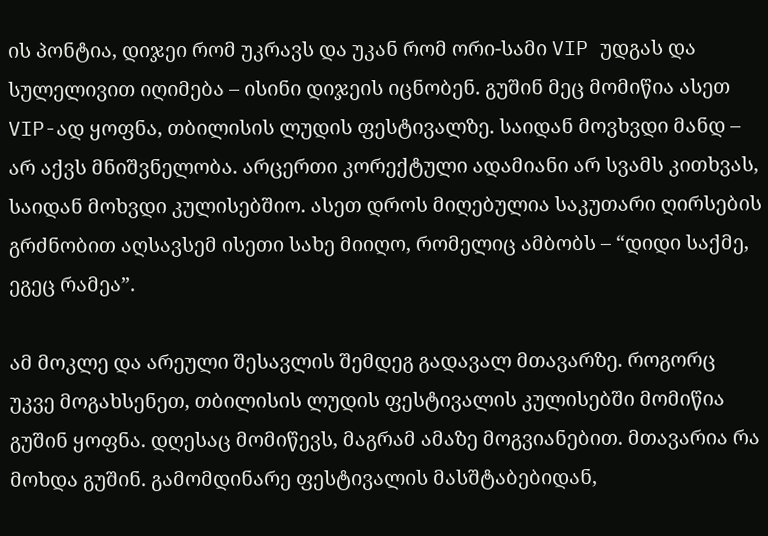ის პონტია, დიჯეი რომ უკრავს და უკან რომ ორი-სამი VIP უდგას და სულელივით იღიმება – ისინი დიჯეის იცნობენ. გუშინ მეც მომიწია ასეთ VIP-ად ყოფნა, თბილისის ლუდის ფესტივალზე. საიდან მოვხვდი მანდ – არ აქვს მნიშვნელობა. არცერთი კორექტული ადამიანი არ სვამს კითხვას, საიდან მოხვდი კულისებშიო. ასეთ დროს მიღებულია საკუთარი ღირსების გრძნობით აღსავსემ ისეთი სახე მიიღო, რომელიც ამბობს – “დიდი საქმე, ეგეც რამეა”.

ამ მოკლე და არეული შესავლის შემდეგ გადავალ მთავარზე. როგორც უკვე მოგახსენეთ, თბილისის ლუდის ფესტივალის კულისებში მომიწია გუშინ ყოფნა. დღესაც მომიწევს, მაგრამ ამაზე მოგვიანებით. მთავარია რა მოხდა გუშინ. გამომდინარე ფესტივალის მასშტაბებიდან,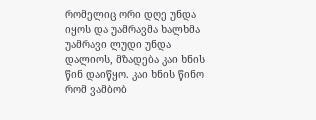რომელიც ორი დღე უნდა იყოს და უამრავმა ხალხმა უამრავი ლუდი უნდა დალიოს, მზადება კაი ხნის წინ დაიწყო. კაი ხნის წინო რომ ვამბობ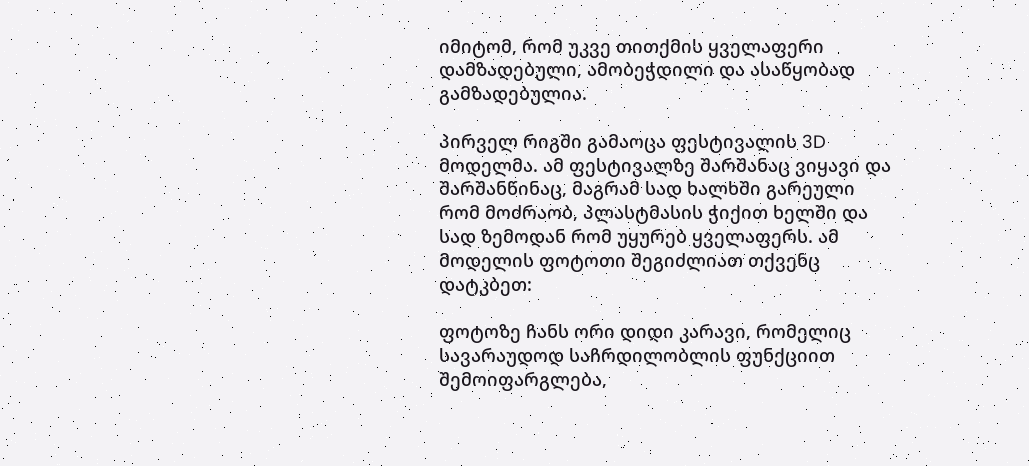იმიტომ, რომ უკვე თითქმის ყველაფერი დამზადებული, ამობეჭდილი და ასაწყობად გამზადებულია.

პირველ რიგში გამაოცა ფესტივალის 3D მოდელმა. ამ ფესტივალზე შარშანაც ვიყავი და შარშანწინაც, მაგრამ სად ხალხში გარეული რომ მოძრაობ, პლასტმასის ჭიქით ხელში და სად ზემოდან რომ უყურებ ყველაფერს. ამ მოდელის ფოტოთი შეგიძლიათ თქვენც დატკბეთ:

ფოტოზე ჩანს ორი დიდი კარავი, რომელიც სავარაუდოდ საჩრდილობლის ფუნქციით შემოიფარგლება,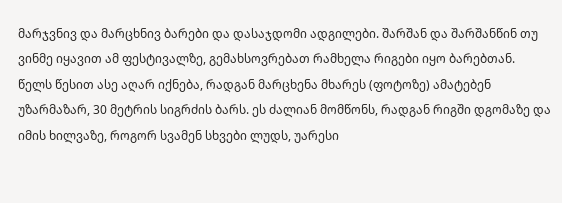მარჯვნივ და მარცხნივ ბარები და დასაჯდომი ადგილები. შარშან და შარშანწინ თუ ვინმე იყავით ამ ფესტივალზე, გემახსოვრებათ რამხელა რიგები იყო ბარებთან. წელს წესით ასე აღარ იქნება, რადგან მარცხენა მხარეს (ფოტოზე) ამატებენ უზარმაზარ, 30 მეტრის სიგრძის ბარს. ეს ძალიან მომწონს, რადგან რიგში დგომაზე და იმის ხილვაზე, როგორ სვამენ სხვები ლუდს, უარესი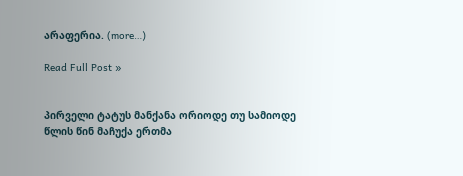არაფერია. (more…)

Read Full Post »


პირველი ტატუს მანქანა ორიოდე თუ სამიოდე წლის წინ მაჩუქა ერთმა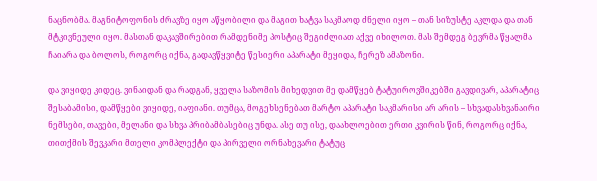ნაცნობმა. მაგნიტოფონის ძრავზე იყო აწყობილი და მაგით ხატვა საკმაოდ ძნელი იყო – თან სიზუსტე აკლდა და თან მტკივნეული იყო. მასთან დაკავშირებით რამდენიმე პოსტიც შეგიძლიათ აქვე იხილოთ. მას შემდეგ ბევრმა წყალმა ჩაიარა და ბოლოს, როგორც იქნა, გადავწყვიტე წესიერი აპარატი მეყიდა, ჩერეზ ამაზონი.

და ვიყიდე კიდეც. ვინაიდან და რადგან, ყველა საზომის მიხედვით მე დამწყებ ტატუიროვშიკებში გავდივარ, აპარატიც შესაბამისი, დამწყები ვიყიდე, იაფიანი. თუმცა, მოგეხსენებათ მარტო აპარატი საკმარისი არ არის – სხვადასხვანაირი ნემსები, თავები, მელანი და სხვა პრიბამბასებიც უნდა. ასე თუ ისე, დაახლოებით ერთი კვირის წინ, როგორც იქნა, თითქმის შევკარი მთელი კომპლექტი და პირველი ორნახევარი ტატუც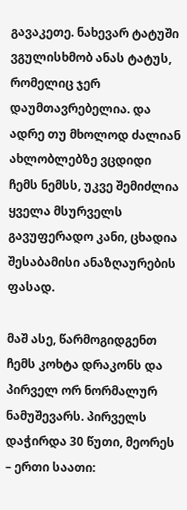გავაკეთე. ნახევარ ტატუში ვგულისხმობ ანას ტატუს, რომელიც ჯერ დაუმთავრებელია. და ადრე თუ მხოლოდ ძალიან ახლობლებზე ვცდიდი ჩემს ნემსს, უკვე შემიძლია ყველა მსურველს გავუფერადო კანი, ცხადია შესაბამისი ანაზღაურების ფასად.

მაშ ასე, წარმოგიდგენთ ჩემს კოხტა დრაკონს და პირველ ორ ნორმალურ ნამუშევარს. პირველს დაჭირდა 30 წუთი, მეორეს – ერთი საათი: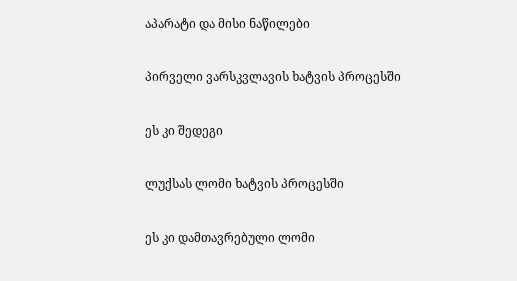აპარატი და მისი ნაწილები

პირველი ვარსკვლავის ხატვის პროცესში

ეს კი შედეგი

ლუქსას ლომი ხატვის პროცესში

ეს კი დამთავრებული ლომი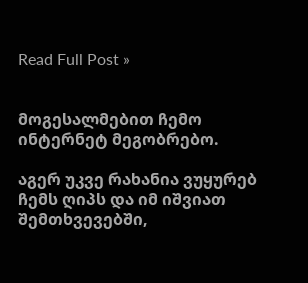Read Full Post »


მოგესალმებით ჩემო ინტერნეტ მეგობრებო.

აგერ უკვე რახანია ვუყურებ ჩემს ღიპს და იმ იშვიათ შემთხვევებში,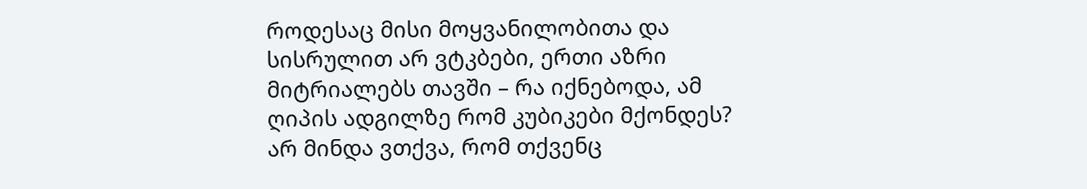როდესაც მისი მოყვანილობითა და სისრულით არ ვტკბები, ერთი აზრი მიტრიალებს თავში – რა იქნებოდა, ამ ღიპის ადგილზე რომ კუბიკები მქონდეს? არ მინდა ვთქვა, რომ თქვენც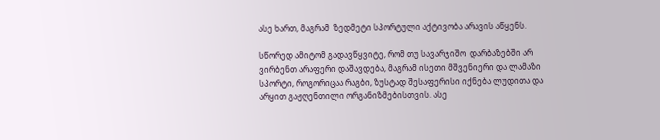ასე ხართ, მაგრამ  ზედმეტი სპორტული აქტივობა არავის აწყენს.

სწორედ ამიტომ გადავწყვიტე, რომ თუ სავარჯიშო  დარბაზებში არ ვირბენთ არაფერი დაშავდება, მაგრამ ისეთი მშვენიერი და ლამაზი სპორტი, როგორიცაა რაგბი, ზუსტად შესაფერისი იქნება ლუდითა და არყით გაჟღენთილი ორგანიზმებისთვის. ასე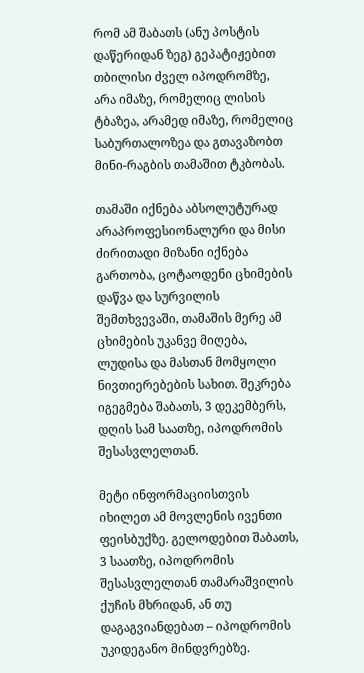რომ ამ შაბათს (ანუ პოსტის დაწერიდან ზეგ) გეპატიჟებით თბილისი ძველ იპოდრომზე, არა იმაზე, რომელიც ლისის ტბაზეა, არამედ იმაზე, რომელიც საბურთალოზეა და გთავაზობთ მინი-რაგბის თამაშით ტკბობას.

თამაში იქნება აბსოლუტურად არაპროფესიონალური და მისი ძირითადი მიზანი იქნება გართობა, ცოტაოდენი ცხიმების დაწვა და სურვილის შემთხვევაში, თამაშის მერე ამ ცხიმების უკანვე მიღება, ლუდისა და მასთან მომყოლი ნივთიერებების სახით. შეკრება იგეგმება შაბათს, 3 დეკემბერს, დღის სამ საათზე, იპოდრომის შესასვლელთან.

მეტი ინფორმაციისთვის იხილეთ ამ მოვლენის ივენთი ფეისბუქზე. გელოდებით შაბათს, 3 საათზე, იპოდრომის შესასვლელთან თამარაშვილის ქუჩის მხრიდან, ან თუ დაგაგვიანდებათ – იპოდრომის უკიდეგანო მინდვრებზე.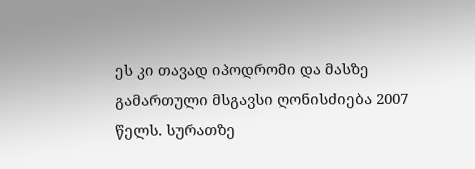ეს კი თავად იპოდრომი და მასზე გამართული მსგავსი ღონისძიება 2007 წელს. სურათზე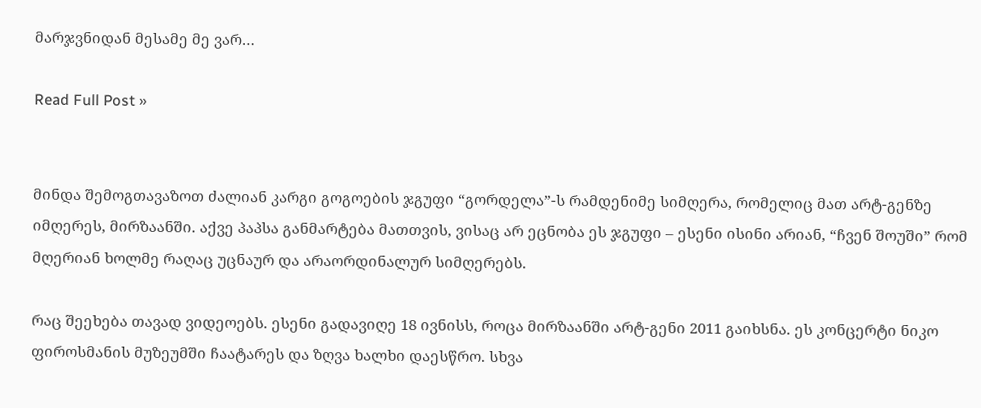მარჯვნიდან მესამე მე ვარ…

Read Full Post »


მინდა შემოგთავაზოთ ძალიან კარგი გოგოების ჯგუფი “გორდელა”-ს რამდენიმე სიმღერა, რომელიც მათ არტ-გენზე იმღერეს, მირზაანში. აქვე პაპსა განმარტება მათთვის, ვისაც არ ეცნობა ეს ჯგუფი – ესენი ისინი არიან, “ჩვენ შოუში” რომ მღერიან ხოლმე რაღაც უცნაურ და არაორდინალურ სიმღერებს.

რაც შეეხება თავად ვიდეოებს. ესენი გადავიღე 18 ივნისს, როცა მირზაანში არტ-გენი 2011 გაიხსნა. ეს კონცერტი ნიკო ფიროსმანის მუზეუმში ჩაატარეს და ზღვა ხალხი დაესწრო. სხვა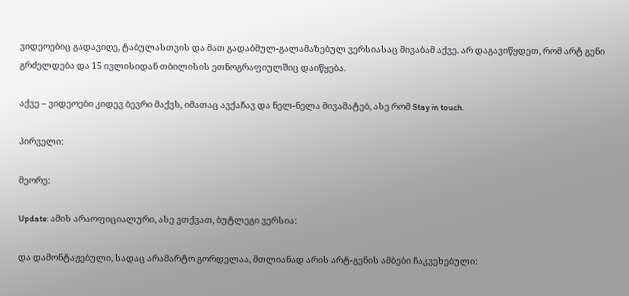ვიდეოებიც გადავიღე, ტაბულასთვის და მათ გადაბმულ-გალამაზებულ ვერსიასაც მივაბამ აქვე. არ დაგავიწყდეთ, რომ არტ გენი გრძელდება და 15 ივლისიდან თბილისის ეთნოგრაფიულშიც დაიწყება.

აქვე – ვიდეოები კიდევ ბევრი მაქვს, იმათაც ავქაჩავ და ნელ-ნელა მივამატებ, ასე რომ Stay in touch.

პირველი:

მეორე:

Update: ამის არაოფიციალური, ასე ვთქვათ, ბუტლეგი ვერსია:

და დამონტაჟებული, სადაც არამარტო გორდელაა, მთლიანად არის არტ-გენის ამბები ჩაკვეხებული: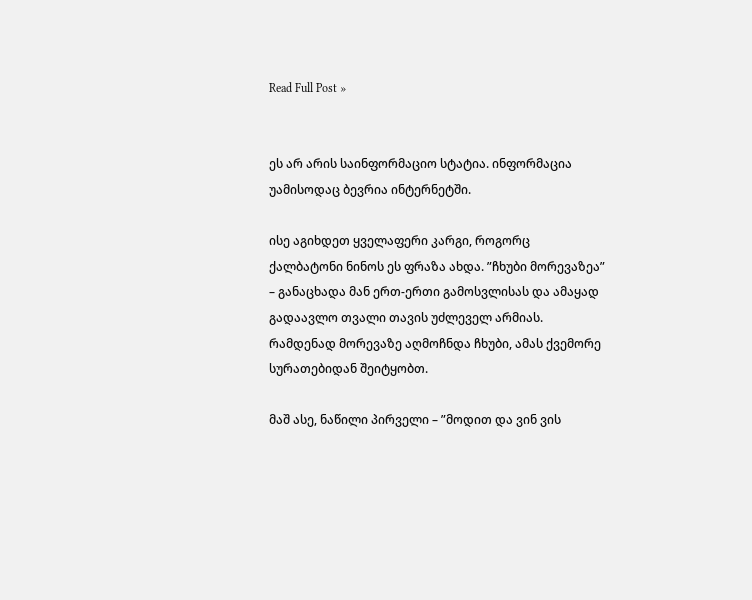Read Full Post »


ეს არ არის საინფორმაციო სტატია. ინფორმაცია უამისოდაც ბევრია ინტერნეტში.

ისე აგიხდეთ ყველაფერი კარგი, როგორც ქალბატონი ნინოს ეს ფრაზა ახდა. ”ჩხუბი მორევაზეა” – განაცხადა მან ერთ-ერთი გამოსვლისას და ამაყად გადაავლო თვალი თავის უძლეველ არმიას. რამდენად მორევაზე აღმოჩნდა ჩხუბი, ამას ქვემორე სურათებიდან შეიტყობთ.

მაშ ასე, ნაწილი პირველი – ”მოდით და ვინ ვის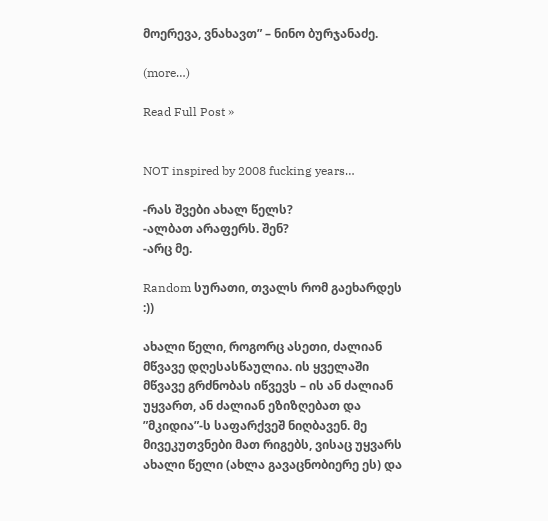მოერევა, ვნახავთ” – ნინო ბურჯანაძე.

(more…)

Read Full Post »


NOT inspired by 2008 fucking years…

-რას შვები ახალ წელს?
-ალბათ არაფერს. შენ?
-არც მე.

Random სურათი, თვალს რომ გაეხარდეს :))

ახალი წელი, როგორც ასეთი, ძალიან მწვავე დღესასწაულია. ის ყველაში მწვავე გრძნობას იწვევს – ის ან ძალიან უყვართ, ან ძალიან ეზიზღებათ და ”მკიდია”-ს საფარქვეშ ნიღბავენ. მე მივეკუთვნები მათ რიგებს, ვისაც უყვარს ახალი წელი (ახლა გავაცნობიერე ეს) და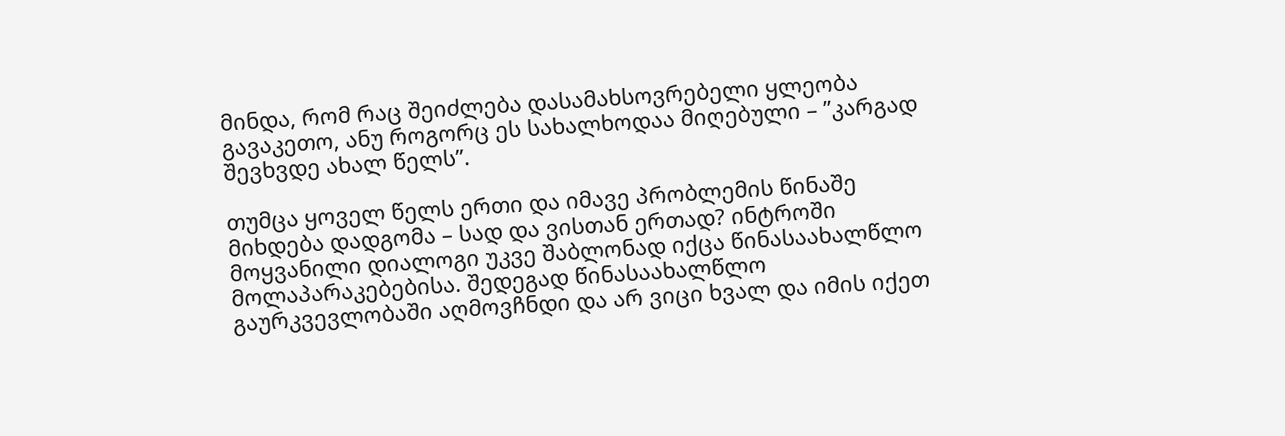მინდა, რომ რაც შეიძლება დასამახსოვრებელი ყლეობა გავაკეთო, ანუ როგორც ეს სახალხოდაა მიღებული – ”კარგად შევხვდე ახალ წელს”.

თუმცა ყოველ წელს ერთი და იმავე პრობლემის წინაშე მიხდება დადგომა – სად და ვისთან ერთად? ინტროში მოყვანილი დიალოგი უკვე შაბლონად იქცა წინასაახალწლო მოლაპარაკებებისა. შედეგად წინასაახალწლო გაურკვევლობაში აღმოვჩნდი და არ ვიცი ხვალ და იმის იქეთ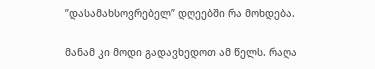”დასამახსოვრებელ” დღეებში რა მოხდება.

მანამ კი მოდი გადავხედოთ ამ წელს. რაღა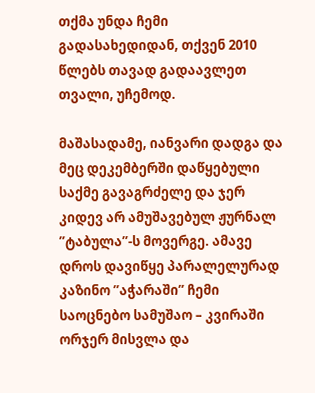თქმა უნდა ჩემი გადასახედიდან, თქვენ 2010 წლებს თავად გადაავლეთ თვალი, უჩემოდ.

მაშასადამე, იანვარი დადგა და მეც დეკემბერში დაწყებული საქმე გავაგრძელე და ჯერ კიდევ არ ამუშავებულ ჟურნალ ”ტაბულა”-ს მოვერგე. ამავე დროს დავიწყე პარალელურად კაზინო ”აჭარაში” ჩემი საოცნებო სამუშაო – კვირაში ორჯერ მისვლა და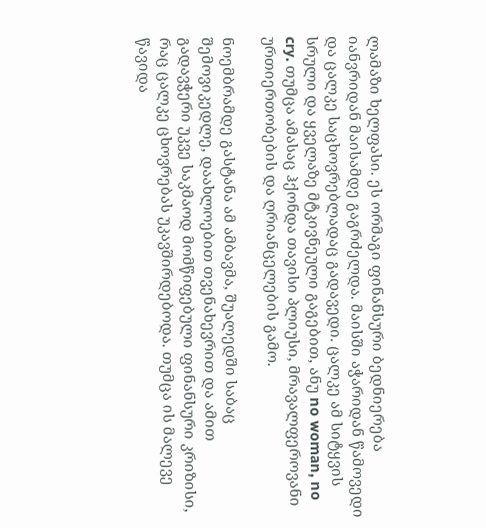ლამაზი ხელფასი. ეს ორმაგი ფინანსური ბედნიერება იანვრიდან მაისამდე გაგრძელდა. მაისში აჭარიდან წამოვედი და ცალკე საცხოვრებლადაც გადავედი. ცალკე ამ სიტყვის სრული და ყველაზე მტკივნეული გაგებით, ანუ no woman, no cry. თუმცა ამასაც ჰქონდა თავისი პლიუსი, მრავალფეროვანი ურთიერთობების და ღრიანცელების გამო.

ნოემბრამდე გასტანა ამ ამბავმა, შუალედში საბაც შემოვიკედლე, დაახლოებით თვენახევრით და ამით გადავჭერი უკვე საკმაოდ მომწიფებული ფინანსური კრიზისი, რაც ცალკე ცხოვრებას უკავშირდებოდა. თუმცა ის მალევე წავიდა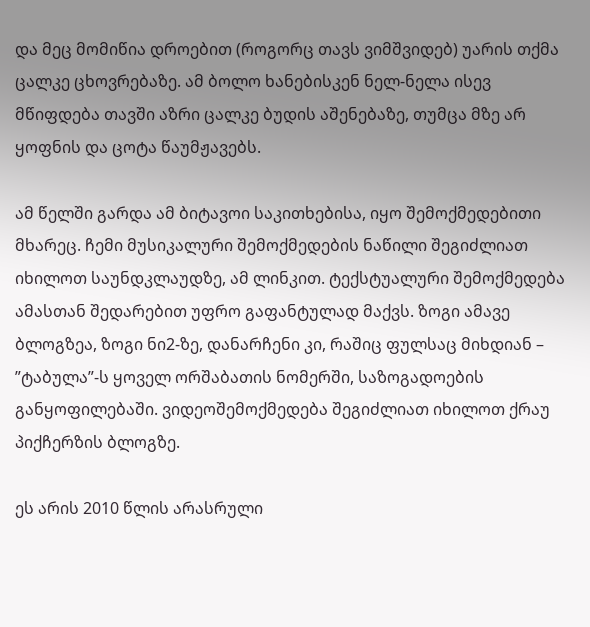და მეც მომიწია დროებით (როგორც თავს ვიმშვიდებ) უარის თქმა ცალკე ცხოვრებაზე. ამ ბოლო ხანებისკენ ნელ-ნელა ისევ მწიფდება თავში აზრი ცალკე ბუდის აშენებაზე, თუმცა მზე არ ყოფნის და ცოტა წაუმჟავებს.

ამ წელში გარდა ამ ბიტავოი საკითხებისა, იყო შემოქმედებითი მხარეც. ჩემი მუსიკალური შემოქმედების ნაწილი შეგიძლიათ იხილოთ საუნდკლაუდზე, ამ ლინკით. ტექსტუალური შემოქმედება ამასთან შედარებით უფრო გაფანტულად მაქვს. ზოგი ამავე ბლოგზეა, ზოგი ნი2-ზე, დანარჩენი კი, რაშიც ფულსაც მიხდიან – ”ტაბულა”-ს ყოველ ორშაბათის ნომერში, საზოგადოების განყოფილებაში. ვიდეოშემოქმედება შეგიძლიათ იხილოთ ქრაუ პიქჩერზის ბლოგზე.

ეს არის 2010 წლის არასრული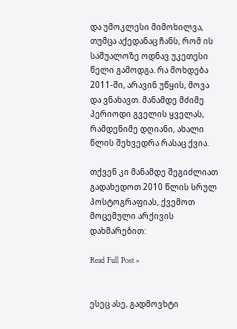და უმოკლესი მიმოხილვა, თუმცა აქედანაც ჩანს, რომ ის საშუალოზე ოდნავ უკეთესი წელი გამოდგა. რა მოხდება 2011-ში, არავინ უწყის, მოვა და ვნახავთ. მანამდე მძიმე პერიოდი გველის ყველას, რამდენიმე დღიანი, ახალი წლის შეხვედრა რასაც ქვია.

თქვენ კი მანამდე შეგიძლიათ გადახედოთ 2010 წლის სრულ პოსტოგრაფიას, ქვემოთ მოცემული არქივის დახმარებით:

Read Full Post »


ესეც ასე, გადმოვხტი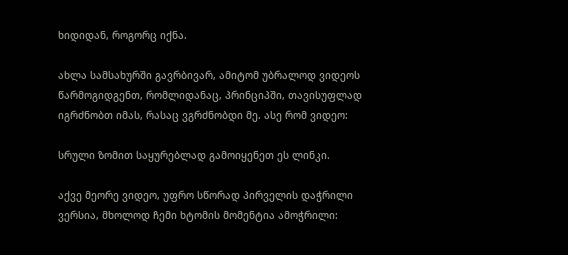ხიდიდან, როგორც იქნა.

ახლა სამსახურში გავრბივარ, ამიტომ უბრალოდ ვიდეოს წარმოგიდგენთ, რომლიდანაც, პრინციპში, თავისუფლად იგრძნობთ იმას, რასაც ვგრძნობდი მე. ასე რომ ვიდეო:

სრული ზომით საყურებლად გამოიყენეთ ეს ლინკი.

აქვე მეორე ვიდეო, უფრო სწორად პირველის დაჭრილი ვერსია, მხოლოდ ჩემი ხტომის მომენტია ამოჭრილი: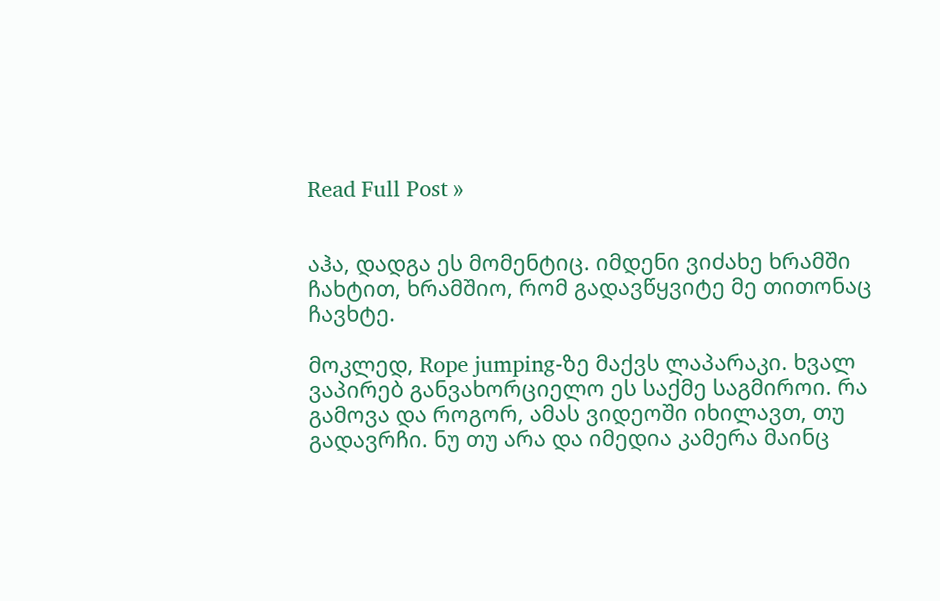Read Full Post »


აჰა, დადგა ეს მომენტიც. იმდენი ვიძახე ხრამში ჩახტით, ხრამშიო, რომ გადავწყვიტე მე თითონაც ჩავხტე.

მოკლედ, Rope jumping-ზე მაქვს ლაპარაკი. ხვალ ვაპირებ განვახორციელო ეს საქმე საგმიროი. რა გამოვა და როგორ, ამას ვიდეოში იხილავთ, თუ გადავრჩი. ნუ თუ არა და იმედია კამერა მაინც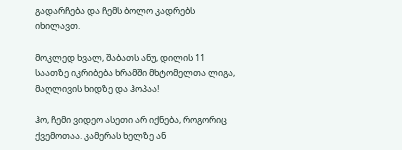გადარჩება და ჩემს ბოლო კადრებს იხილავთ.

მოკლედ ხვალ, შაბათს ანუ, დილის 11 საათზე იკრიბება ხრამში მხტომელთა ლიგა, მაღლივის ხიდზე და ჰოპაა!

ჰო, ჩემი ვიდეო ასეთი არ იქნება, როგორიც ქვემოთაა. კამერას ხელზე ან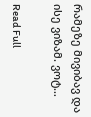რამეზე მივიბავ და ისე ვიზამ. ვოტ…

Read Full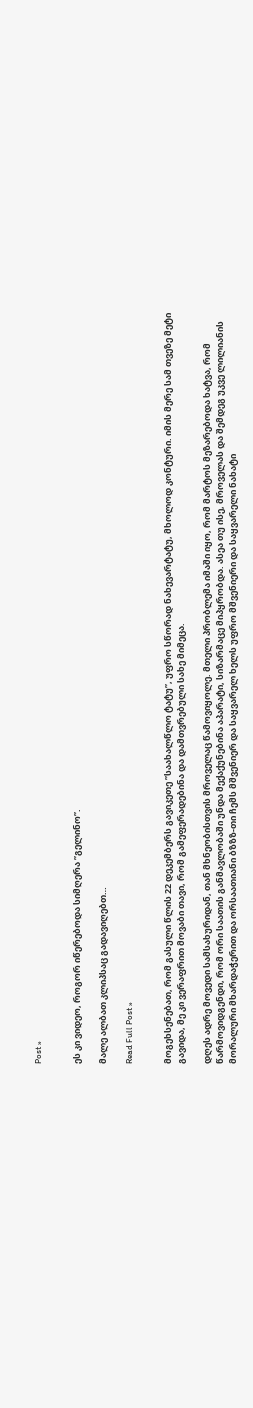Post »


ეს კი ვიდეო, როგორ იწერებოდა სიმღერა ”გელინო”.

მალე ალბათ კლიპსაც გადავიღებთ…

Read Full Post »


მოგეხსენებათ, რომ გასული წლის 22 დეკემბერს გავიკეთე ”საახალწლო ტატუ”, უფრო სწორად ნახევარტატუ, მხოლოდ კონტური. იმის მერე სამ თვეზე მეტი გავიდა, მე კი ვერაფრით მოვაბი თავი, რომ გამეფერადებინა და დამთვრებული სახე მიმეცა.

დღეს ადრე მოვედი სამსახურიდან, თან მხნეობისთვის მროველაც წამოვიყოლე. მთელი პრობლემა იმაში იყო, რომ მარტოს მეზარებოდა ხატვა, რომ წარმოვიდგენდი, რომ ორი საათის განმავლობაში უნდა მექაქუნებინა აპარატი, სიზარმაცე მიპყრობდა. ასეა თუ ისე, მროველას და შემდეგ უკვე ლილიანის მორალური მხარდაჭერით და ორსაათიანი ბზზზ-თი ჩემს მშვენიერ და საყვარელ ხელს უფრო მშვენიერი და საყვარელი ნახატი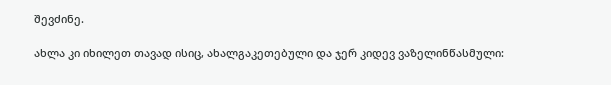შევძინე.

ახლა კი იხილეთ თავად ისიც, ახალგაკეთებული და ჯერ კიდევ ვაზელინწასმული: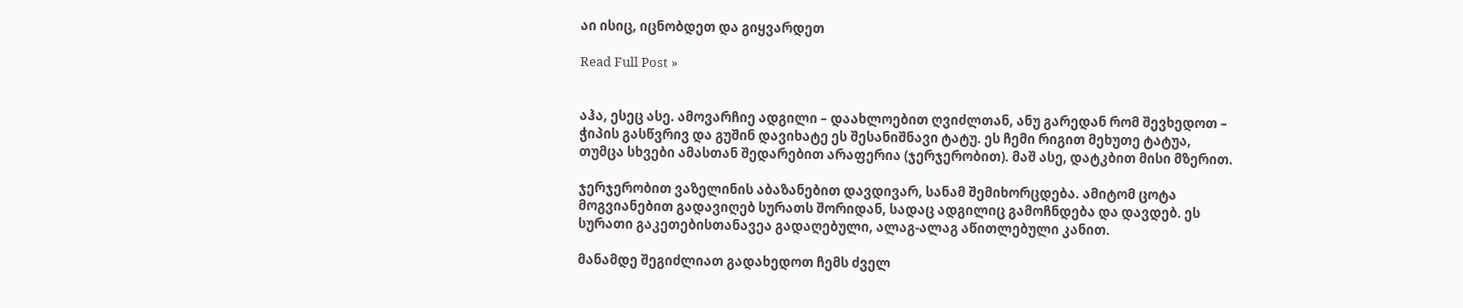აი ისიც, იცნობდეთ და გიყვარდეთ

Read Full Post »


აჰა, ესეც ასე. ამოვარჩიე ადგილი – დაახლოებით ღვიძლთან, ანუ გარედან რომ შევხედოთ – ჭიპის გასწვრივ და გუშინ დავიხატე ეს შესანიშნავი ტატუ. ეს ჩემი რიგით მეხუთე ტატუა, თუმცა სხვები ამასთან შედარებით არაფერია (ჯერჯერობით). მაშ ასე, დატკბით მისი მზერით.

ჯერჯერობით ვაზელინის აბაზანებით დავდივარ, სანამ შემიხორცდება. ამიტომ ცოტა მოგვიანებით გადავიღებ სურათს შორიდან, სადაც ადგილიც გამოჩნდება და დავდებ. ეს სურათი გაკეთებისთანავეა გადაღებული, ალაგ-ალაგ აწითლებული კანით.

მანამდე შეგიძლიათ გადახედოთ ჩემს ძველ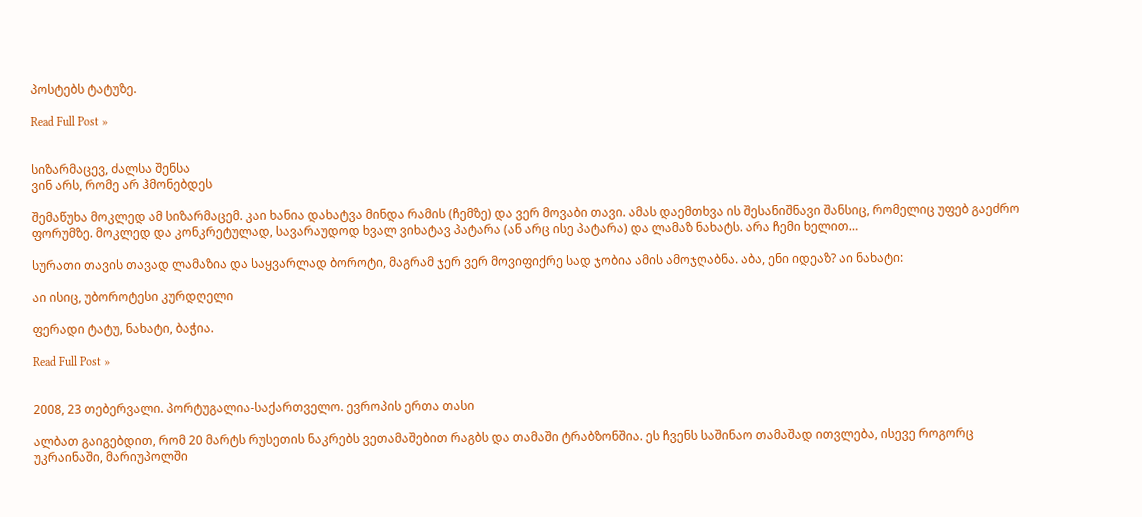პოსტებს ტატუზე.

Read Full Post »


სიზარმაცევ, ძალსა შენსა
ვინ არს, რომე არ ჰმონებდეს

შემაწუხა მოკლედ ამ სიზარმაცემ. კაი ხანია დახატვა მინდა რამის (ჩემზე) და ვერ მოვაბი თავი. ამას დაემთხვა ის შესანიშნავი შანსიც, რომელიც უფებ გაეძრო ფორუმზე. მოკლედ და კონკრეტულად, სავარაუდოდ ხვალ ვიხატავ პატარა (ან არც ისე პატარა) და ლამაზ ნახატს. არა ჩემი ხელით…

სურათი თავის თავად ლამაზია და საყვარლად ბოროტი, მაგრამ ჯერ ვერ მოვიფიქრე სად ჯობია ამის ამოჯღაბნა. აბა, ენი იდეაზ? აი ნახატი:

აი ისიც, უბოროტესი კურდღელი

ფერადი ტატუ, ნახატი, ბაჭია.

Read Full Post »


2008, 23 თებერვალი. პორტუგალია-საქართველო. ევროპის ერთა თასი

ალბათ გაიგებდით, რომ 20 მარტს რუსეთის ნაკრებს ვეთამაშებით რაგბს და თამაში ტრაბზონშია. ეს ჩვენს საშინაო თამაშად ითვლება, ისევე როგორც უკრაინაში, მარიუპოლში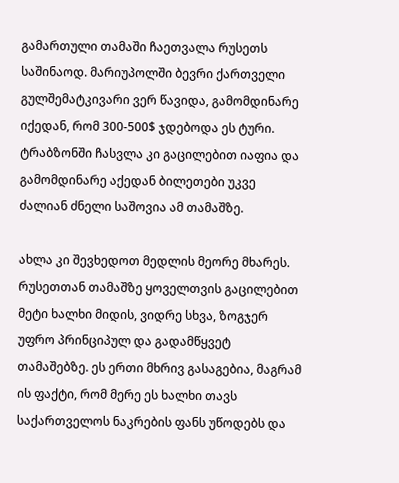გამართული თამაში ჩაეთვალა რუსეთს საშინაოდ. მარიუპოლში ბევრი ქართველი გულშემატკივარი ვერ წავიდა, გამომდინარე იქედან, რომ 300-500$ ჯდებოდა ეს ტური. ტრაბზონში ჩასვლა კი გაცილებით იაფია და გამომდინარე აქედან ბილეთები უკვე ძალიან ძნელი საშოვია ამ თამაშზე.

ახლა კი შევხედოთ მედლის მეორე მხარეს. რუსეთთან თამაშზე ყოველთვის გაცილებით მეტი ხალხი მიდის, ვიდრე სხვა, ზოგჯერ უფრო პრინციპულ და გადამწყვეტ თამაშებზე. ეს ერთი მხრივ გასაგებია, მაგრამ ის ფაქტი, რომ მერე ეს ხალხი თავს საქართველოს ნაკრების ფანს უწოდებს და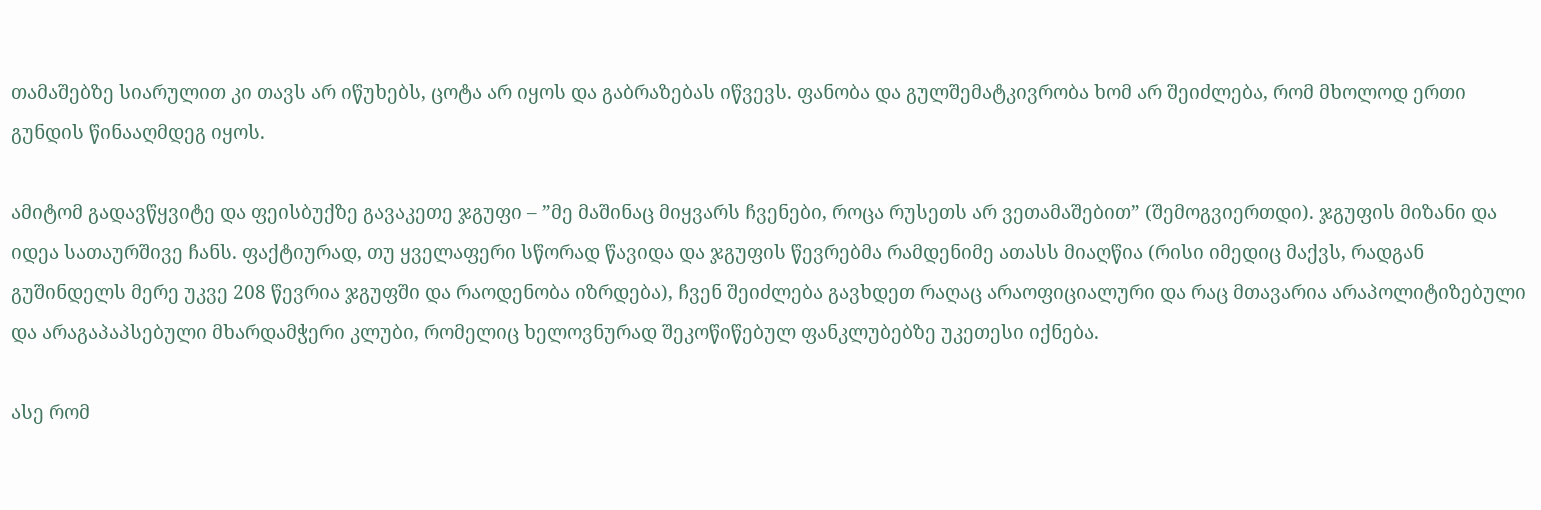თამაშებზე სიარულით კი თავს არ იწუხებს, ცოტა არ იყოს და გაბრაზებას იწვევს. ფანობა და გულშემატკივრობა ხომ არ შეიძლება, რომ მხოლოდ ერთი გუნდის წინააღმდეგ იყოს.

ამიტომ გადავწყვიტე და ფეისბუქზე გავაკეთე ჯგუფი – ”მე მაშინაც მიყვარს ჩვენები, როცა რუსეთს არ ვეთამაშებით” (შემოგვიერთდი). ჯგუფის მიზანი და იდეა სათაურშივე ჩანს. ფაქტიურად, თუ ყველაფერი სწორად წავიდა და ჯგუფის წევრებმა რამდენიმე ათასს მიაღწია (რისი იმედიც მაქვს, რადგან გუშინდელს მერე უკვე 208 წევრია ჯგუფში და რაოდენობა იზრდება), ჩვენ შეიძლება გავხდეთ რაღაც არაოფიციალური და რაც მთავარია არაპოლიტიზებული და არაგაპაპსებული მხარდამჭერი კლუბი, რომელიც ხელოვნურად შეკოწიწებულ ფანკლუბებზე უკეთესი იქნება.

ასე რომ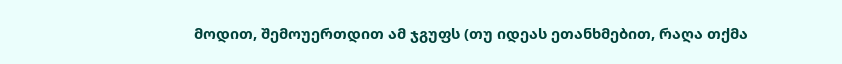მოდით, შემოუერთდით ამ ჯგუფს (თუ იდეას ეთანხმებით, რაღა თქმა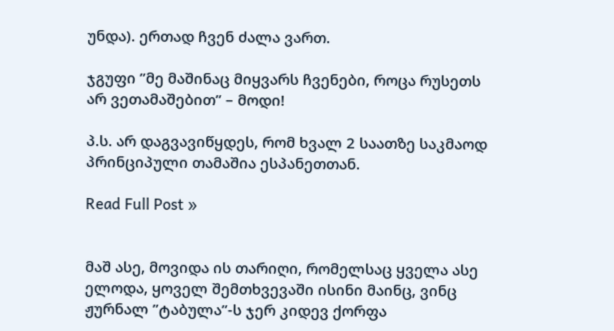უნდა). ერთად ჩვენ ძალა ვართ.

ჯგუფი ”მე მაშინაც მიყვარს ჩვენები, როცა რუსეთს არ ვეთამაშებით” – მოდი!

პ.ს. არ დაგვავიწყდეს, რომ ხვალ 2 საათზე საკმაოდ პრინციპული თამაშია ესპანეთთან.

Read Full Post »


მაშ ასე, მოვიდა ის თარიღი, რომელსაც ყველა ასე ელოდა, ყოველ შემთხვევაში ისინი მაინც, ვინც ჟურნალ ”ტაბულა”-ს ჯერ კიდევ ქორფა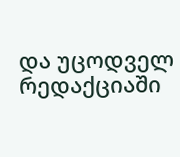და უცოდველ რედაქციაში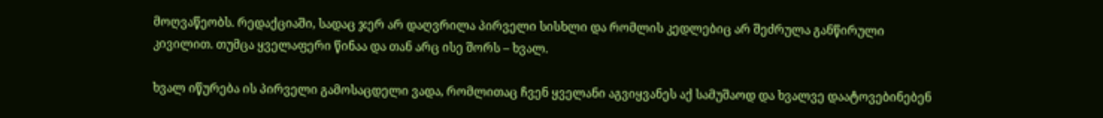მოღვაწეობს. რედაქციაში, სადაც ჯერ არ დაღვრილა პირველი სისხლი და რომლის კედლებიც არ შეძრულა განწირული კივილით. თუმცა ყველაფერი წინაა და თან არც ისე შორს – ხვალ.

ხვალ იწურება ის პირველი გამოსაცდელი ვადა, რომლითაც ჩვენ ყველანი აგვიყვანეს აქ სამუშაოდ და ხვალვე დაატოვებინებენ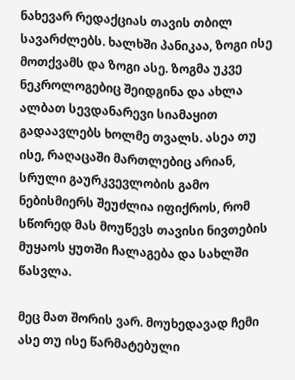ნახევარ რედაქციას თავის თბილ სავარძლებს. ხალხში პანიკაა, ზოგი ისე მოთქვამს და ზოგი ასე. ზოგმა უკვე ნეკროლოგებიც შეიდგინა და ახლა ალბათ სევდანარევი სიამაყით გადაავლებს ხოლმე თვალს. ასეა თუ ისე, რაღაცაში მართლებიც არიან, სრული გაურკვევლობის გამო ნებისმიერს შეუძლია იფიქროს, რომ სწორედ მას მოუწევს თავისი ნივთების მუყაოს ყუთში ჩალაგება და სახლში წასვლა.

მეც მათ შორის ვარ. მოუხედავად ჩემი ასე თუ ისე წარმატებული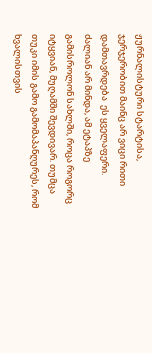ჟურნალისტური სტარტისა, ჯერჯერობით მაინც არ ვიცი რითი დამთავრდება  ეს ყველაფერი. ძალიან არ მინდა, ამ ეტაპზე გამისროლონ სახლში, როცა როგორც იტყვიან, მუღამში შევდივარ. თუმცა თუკი იმის გამო გამომაპანღურეს, რომ ხვალისთვის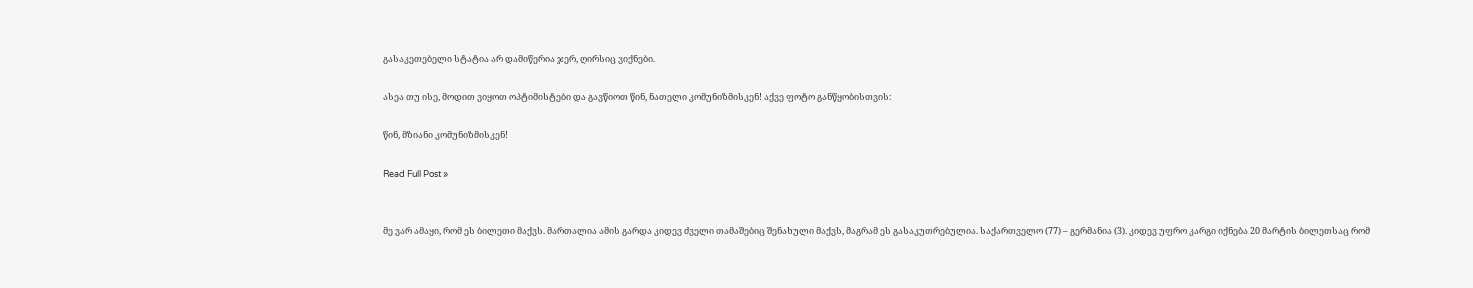გასაკეთებელი სტატია არ დამიწერია ჯერ, ღირსიც ვიქნები.

ასეა თუ ისე, მოდით ვიყოთ ოპტიმისტები და გავწიოთ წინ, ნათელი კომუნიზმისკენ! აქვე ფოტო განწყობისთვის:

წინ, მზიანი კომუნიზმისკენ!

Read Full Post »


მე ვარ ამაყი, რომ ეს ბილეთი მაქვს. მართალია ამის გარდა კიდევ ძველი თამაშებიც შენახული მაქვს, მაგრამ ეს გასაკუთრებულია. საქართველო (77) – გერმანია (3). კიდევ უფრო კარგი იქნება 20 მარტის ბილეთსაც რომ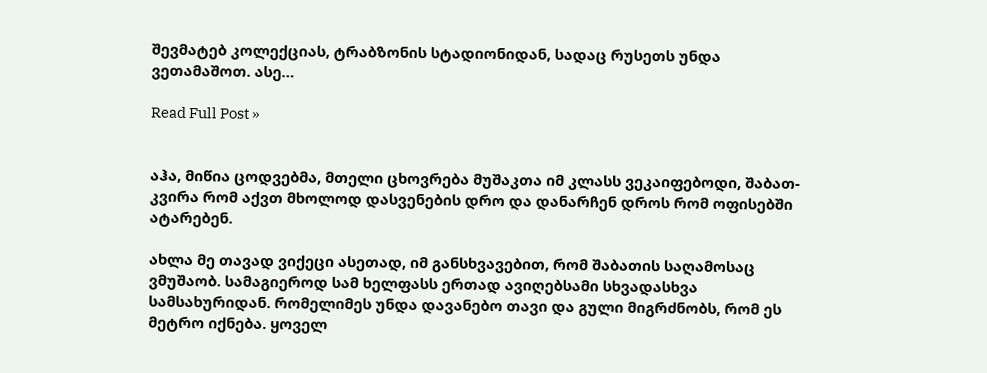შევმატებ კოლექციას, ტრაბზონის სტადიონიდან, სადაც რუსეთს უნდა ვეთამაშოთ. ასე…

Read Full Post »


აჰა, მიწია ცოდვებმა, მთელი ცხოვრება მუშაკთა იმ კლასს ვეკაიფებოდი, შაბათ-კვირა რომ აქვთ მხოლოდ დასვენების დრო და დანარჩენ დროს რომ ოფისებში ატარებენ.

ახლა მე თავად ვიქეცი ასეთად, იმ განსხვავებით, რომ შაბათის საღამოსაც ვმუშაობ. სამაგიეროდ სამ ხელფასს ერთად ავიღებსამი სხვადასხვა სამსახურიდან. რომელიმეს უნდა დავანებო თავი და გული მიგრძნობს, რომ ეს მეტრო იქნება. ყოველ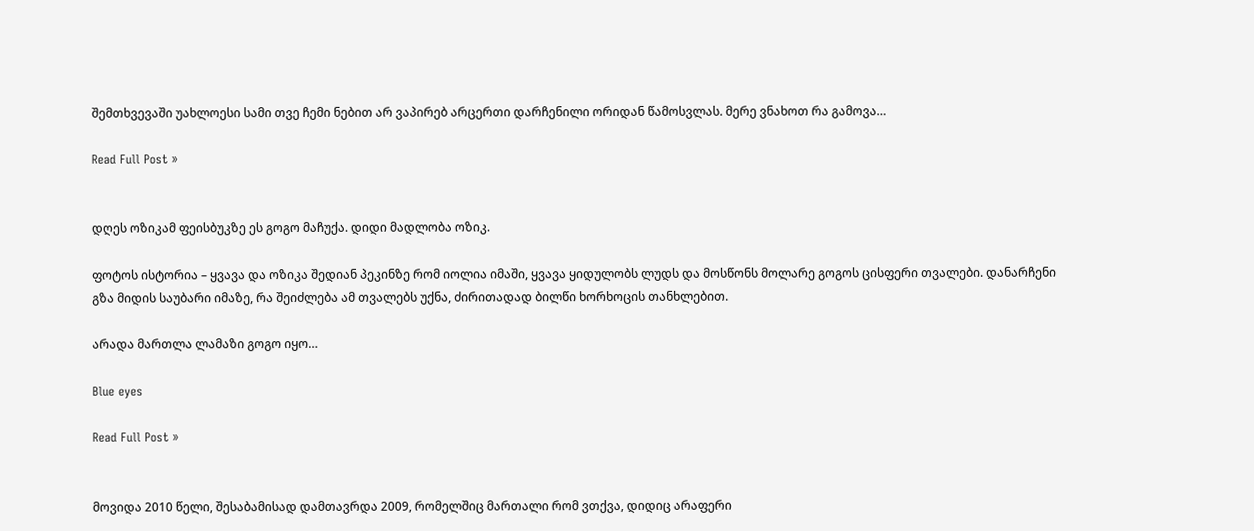შემთხვევაში უახლოესი სამი თვე ჩემი ნებით არ ვაპირებ არცერთი დარჩენილი ორიდან წამოსვლას. მერე ვნახოთ რა გამოვა…

Read Full Post »


დღეს ოზიკამ ფეისბუკზე ეს გოგო მაჩუქა. დიდი მადლობა ოზიკ.

ფოტოს ისტორია – ყვავა და ოზიკა შედიან პეკინზე რომ იოლია იმაში, ყვავა ყიდულობს ლუდს და მოსწონს მოლარე გოგოს ცისფერი თვალები. დანარჩენი გზა მიდის საუბარი იმაზე, რა შეიძლება ამ თვალებს უქნა, ძირითადად ბილწი ხორხოცის თანხლებით.

არადა მართლა ლამაზი გოგო იყო…

Blue eyes

Read Full Post »


მოვიდა 2010 წელი, შესაბამისად დამთავრდა 2009, რომელშიც მართალი რომ ვთქვა, დიდიც არაფერი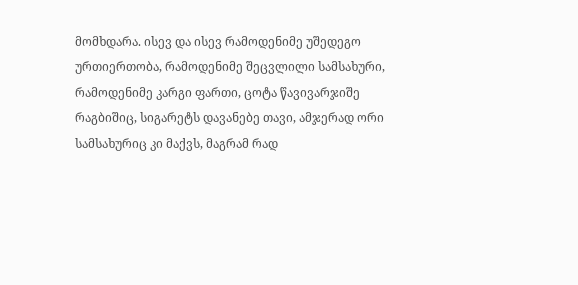მომხდარა. ისევ და ისევ რამოდენიმე უშედეგო ურთიერთობა, რამოდენიმე შეცვლილი სამსახური, რამოდენიმე კარგი ფართი, ცოტა წავივარჯიშე რაგბიშიც, სიგარეტს დავანებე თავი, ამჯერად ორი სამსახურიც კი მაქვს, მაგრამ რად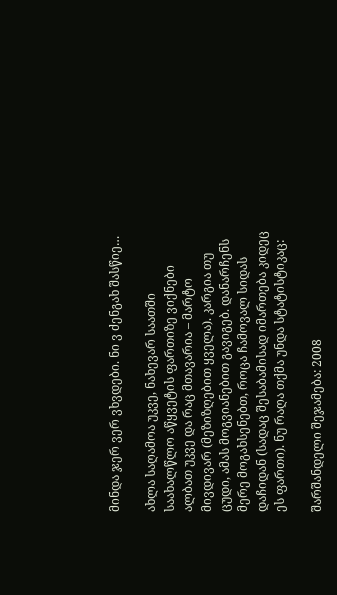მინდა ჯერ ვერ ვხვდები. ნი ვ ძენგახ შასწიე…

ახლა საღამოა უკვე, ნახევარ საათში საახალწლო აწყვეტის ფართიზე ვიქნები ალბათ უკვე და რაც მთავარია – მარტო მივდივარ (მეზიზღებით ყველა). კარგია თუ ცუდი, ამას მოგვიანებით გავიგებ. დანარჩენს მერე მოგახსენებთ, როცა ჩამოვალ სიდას დაჩიდან (სადაც შესაბამისად იმართება კიდეც ეს ფართი). ნუ რაღა თქმა უნდა სტატისტიკაც:

შარშანდელი შეჯამება: 2008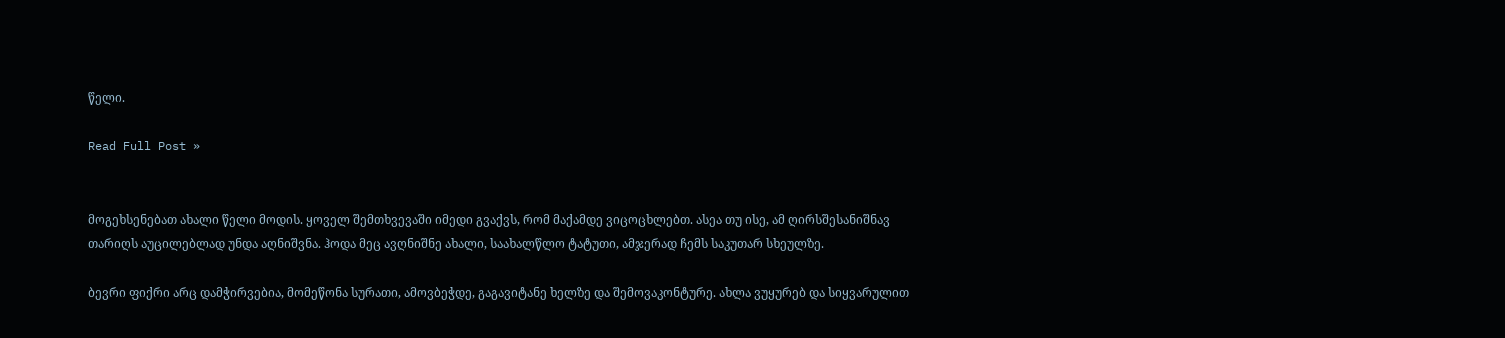წელი.

Read Full Post »


მოგეხსენებათ ახალი წელი მოდის. ყოველ შემთხვევაში იმედი გვაქვს, რომ მაქამდე ვიცოცხლებთ. ასეა თუ ისე, ამ ღირსშესანიშნავ თარიღს აუცილებლად უნდა აღნიშვნა. ჰოდა მეც ავღნიშნე ახალი, საახალწლო ტატუთი, ამჯერად ჩემს საკუთარ სხეულზე.

ბევრი ფიქრი არც დამჭირვებია, მომეწონა სურათი, ამოვბეჭდე, გაგავიტანე ხელზე და შემოვაკონტურე. ახლა ვუყურებ და სიყვარულით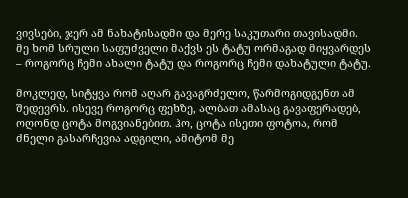ვივსები, ჯერ ამ ნახატისადმი და მერე საკუთარი თავისადმი. მე ხომ სრული საფუძველი მაქვს ეს ტატუ ორმაგად მიყვარდეს – როგორც ჩემი ახალი ტატუ და როგორც ჩემი დახატული ტატუ.

მოკლედ, სიტყვა რომ აღარ გავაგრძელო, წარმოგიდგენთ ამ შედევრს. ისევე როგორც ფეხზე, ალბათ ამასაც გავაფერადებ, ოღონდ ცოტა მოგვიანებით. ჰო, ცოტა ისეთი ფოტოა, რომ ძნელი გასარჩევია ადგილი, ამიტომ მე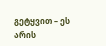გეტყვით – ეს არის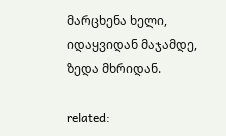მარცხენა ხელი, იდაყვიდან მაჯამდე, ზედა მხრიდან.

related: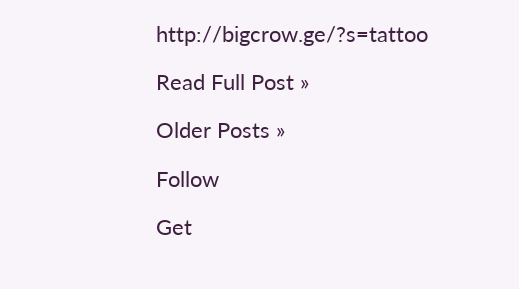http://bigcrow.ge/?s=tattoo

Read Full Post »

Older Posts »

Follow

Get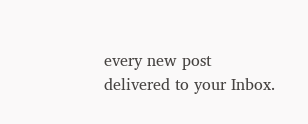every new post delivered to your Inbox.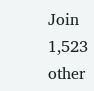Join 1,523 other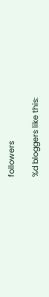followers

%d bloggers like this: